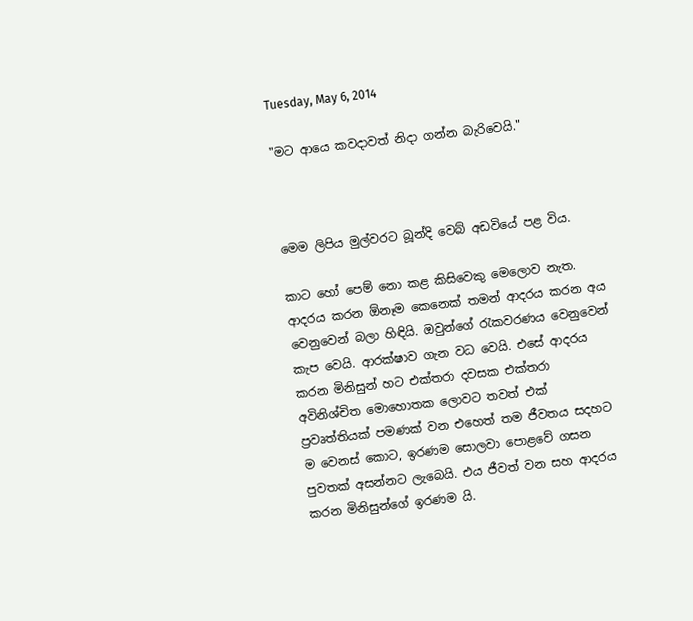Tuesday, May 6, 2014

"මට ආයෙ කවදාවත් නිදා ගන්න බැරිවෙයි."



මෙම ලිපිය මුල්වරට බූන්දි වෙබ් අඩවියේ පළ විය.

කාට හෝ පෙම් නො කළ කිසිවෙකු මෙලොව නැත. ආදරය කරන ඕනෑම කෙනෙක් තමන් ආදරය කරන අය වෙනුවෙන් බලා හිඳියි. ඔවුන්ගේ රැකවරණය වෙනුවෙන් කැප වෙයි. ආරක්ෂාව ගැන වධ වෙයි. එසේ ආදරය කරන මිනිසුන් හට එක්තරා දවසක එක්තරා අවිනිශ්චිත මොහොතක ලොවට තවත් එක් ප්‍රවෘත්තියක් පමණක් වන එහෙත් තම ජීවතය සදහට ම වෙනස් කොට, ඉරණම සොලවා පොළවේ ගසන පුවතක් අසන්නට ලැබෙයි. එය ජීවත් වන සහ ආදරය කරන මිනිසුන්ගේ ඉරණම යි.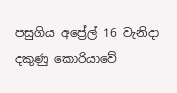පසුගිය අප්‍රේල් 16 වැනිදා දකුණු කොරියාවේ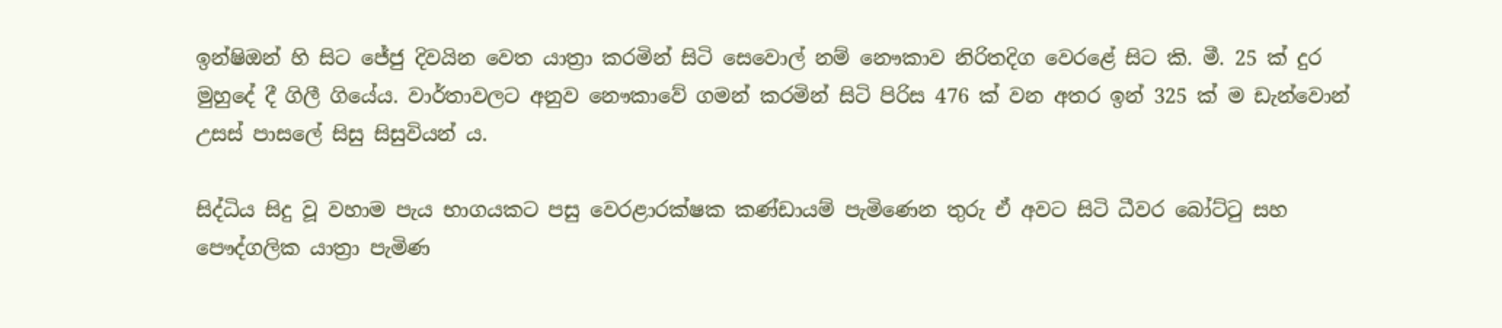ඉන්ෂිඔන් හි සිට ජේජු දිවයින වෙත යාත්‍රා කරමින් සිටි සෙවොල් නම් නෞකාව නිරිතදිග වෙරළේ සිට කි. මී. 25 ක් දුර මුහුදේ දී ගිලී ගියේය. වාර්තාවලට අනුව නෞකාවේ ගමන් කරමින් සිටි පිරිස 476 ක් වන අතර ඉන් 325 ක් ම ඩැන්වොන් උසස් පාසලේ සිසු සිසුවියන් ය.

සිද්ධිය සිදු වූ වහාම පැය භාගයකට පසු වෙරළාරක්ෂක කණ්ඩායම් පැමිණෙන තුරු ඒ අවට සිටි ධීවර බෝට්ටු සහ පෞද්ගලික යාත්‍රා පැමිණ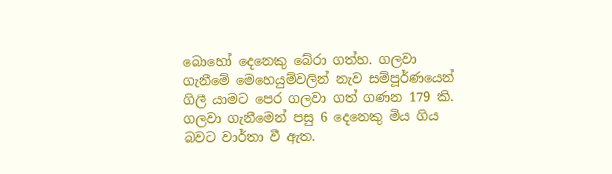බොහෝ දෙනෙකු බේරා ගත්හ. ගලවා ගැනීමේ මෙහෙයුම්වලින් නැව සම්පූර්ණයෙන් ගිලී යාමට පෙර ගලවා ගත් ගණන 179 කි. ගලවා ගැනීමෙන් පසු 6 දෙනෙකු මිය ගිය බවට වාර්තා වී ඇත.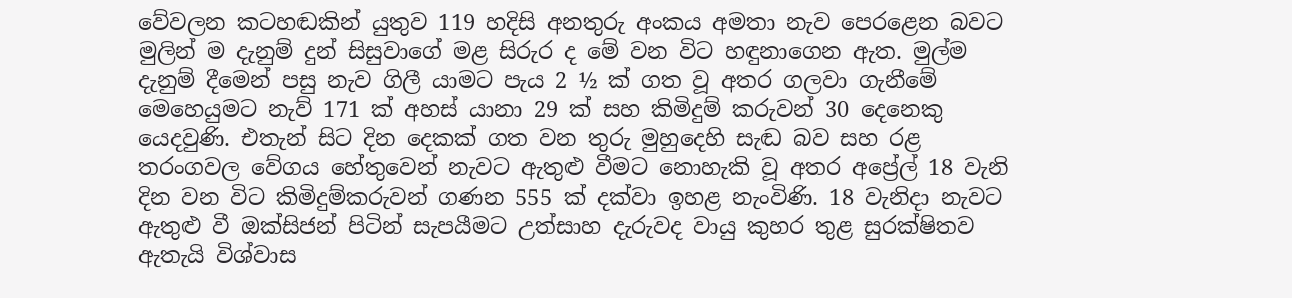වේවලන කටහඬකින් යුතුව 119 හදිසි අනතුරු අංකය අමතා නැව පෙරළෙන බවට මුලින් ම දැනුම් දුන් සිසුවාගේ මළ සිරුර ද මේ වන විට හඳුනාගෙන ඇත. මුල්ම දැනුම් දීමෙන් පසු නැව ගිලී යාමට පැය 2 ½ ක් ගත වූ අතර ගලවා ගැනීමේ මෙහෙයුමට නැව් 171 ක් අහස් යානා 29 ක් සහ කිමිදුම් කරුවන් 30 දෙනෙකු යෙදවුණි. එතැන් සිට දින දෙකක් ගත වන තුරු මුහුදෙහි සැඬ බව සහ රළ තරංගවල වේගය හේතුවෙන් නැවට ඇතුළු වීමට නොහැකි වූ අතර අප්‍රේල් 18 වැනි දින වන විට කිමිදුම්කරුවන් ගණන 555 ක් දක්වා ඉහළ නැංවිණි. 18 වැනිදා නැවට ඇතුළු වී ඔක්සිජන් පිටින් සැපයීමට උත්සාහ දැරුවද වායු කුහර තුළ සුරක්ෂිතව ඇතැයි විශ්වාස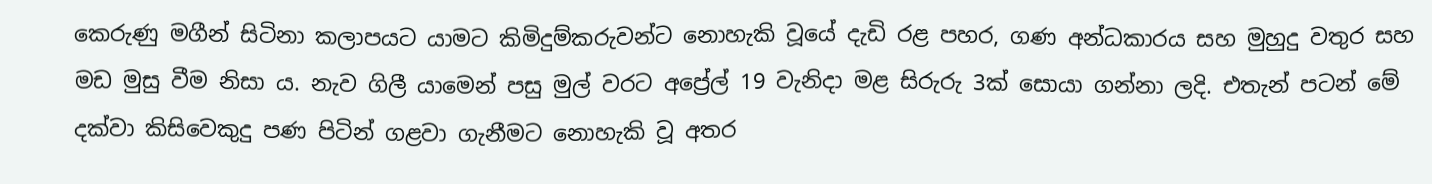කෙරුණු මගීන් සිටිනා කලාපයට යාමට කිමිදුම්කරුවන්ට නොහැකි වූයේ දැඩි රළ පහර, ගණ අන්ධකාරය සහ මුහුදු වතුර සහ මඩ මුසු වීම නිසා ය. නැව ගිලී යාමෙන් පසු මුල් වරට අප්‍රේල් 19 වැනිදා මළ සිරුරු 3ක් සොයා ගන්නා ලදි. එතැන් පටන් මේ දක්වා කිසිවෙකුදු පණ පිටින් ගළවා ගැනීමට නොහැකි වූ අතර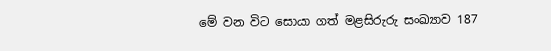මේ වන විට සොයා ගත් මළසිරුරු සංඛ්‍යාව 187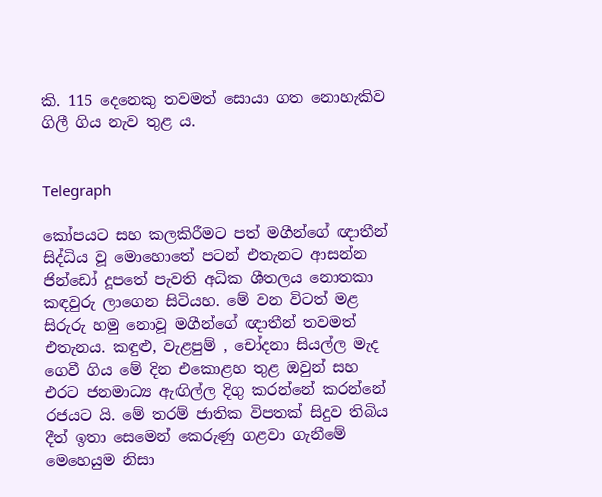කි. 115 දෙනෙකු තවමත් සොයා ගත නොහැකිව ගිලී ගිය නැව තුළ ය.


Telegraph

කෝපයට සහ කලකිරීමට පත් මගීන්ගේ ඥාතීන් සිද්ධිය වූ මොහොතේ පටන් එතැනට ආසන්න ජින්ඩෝ දූපතේ පැවති අධික ශීතලය නොතකා කඳවුරු ලාගෙන සිටියහ. මේ වන විටත් මළ සිරුරු හමු නොවූ මගීන්ගේ ඥාතීන් තවමත් එතැනය. කඳුළු, වැළපුම් , චෝදනා සියල්ල මැද ගෙවී ගිය මේ දින එකොළහ තුළ ඔවුන් සහ එරට ජනමාධ්‍ය ඇඟිල්ල දිගු කරන්නේ කරන්නේ රජයට යි. මේ තරම් ජාතික විපතක් සිදුව තිබිය දීත් ඉතා සෙමෙන් කෙරුණු ගළවා ගැනීමේ මෙහෙයුම නිසා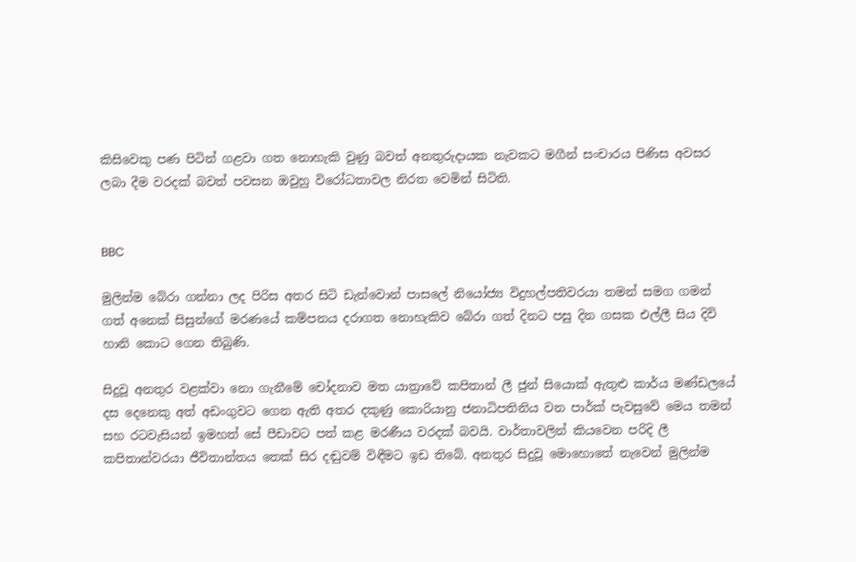කිසිවෙකු පණ පිටින් ගළවා ගත නොහැකි වුණු බවත් අනතුරුදායක නැවකට මගීන් සංචාරය පිණිස අවසර ලබා දීම වරදක් බවත් පවසන ඔවුහු විරෝධතාවල නිරත වෙමින් සිටිති.


BBC

මුලින්ම බේරා ගන්නා ලද පිරිස අතර සිටි ඩැන්වොන් පාසලේ නියෝජ්‍ය විදුහල්පතිවරයා තමන් සමග ගමන් ගත් අනෙක් සිසුන්ගේ මරණයේ කම්පනය දරාගත නොහැකිව බේරා ගත් දිනට පසු දින ගසක එල්ලී සිය දිවි හානි කොට ගෙන තිබුණි.

සිදුවූ අනතුර වළක්වා නො ගැනීමේ චෝදනාව මත යාත්‍රාවේ කපිතාන් ලී ජුන් සියොක් ඇතුළු කාර්ය මණ්ඩලයේ දස දෙනෙකු අත් අඩංගුවට ගෙන ඇති අතර දකුණු කොරියානු ජනාධිපතිනිය වන පාර්ක් පැවසුවේ මෙය තමන් සහ රටවැසියන් ඉමහත් සේ පීඩාවට පත් කළ මරණීය වරදක් බවයි. වාර්තාවලින් කියවෙන පරිදි ලී කපිතාන්වරයා ජීවිතාන්තය තෙක් සිර දඬුවම් විඳීමට ඉඩ තිබේ. අනතුර සිදුවූ මොහොතේ නැවෙන් මුලින්ම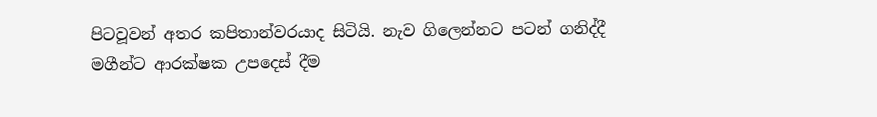පිටවූවන් අතර කපිතාන්වරයාද සිටියි. නැව ගිලෙන්නට පටන් ගනිද්දී මගීන්ට ආරක්ෂක උපදෙස් දීම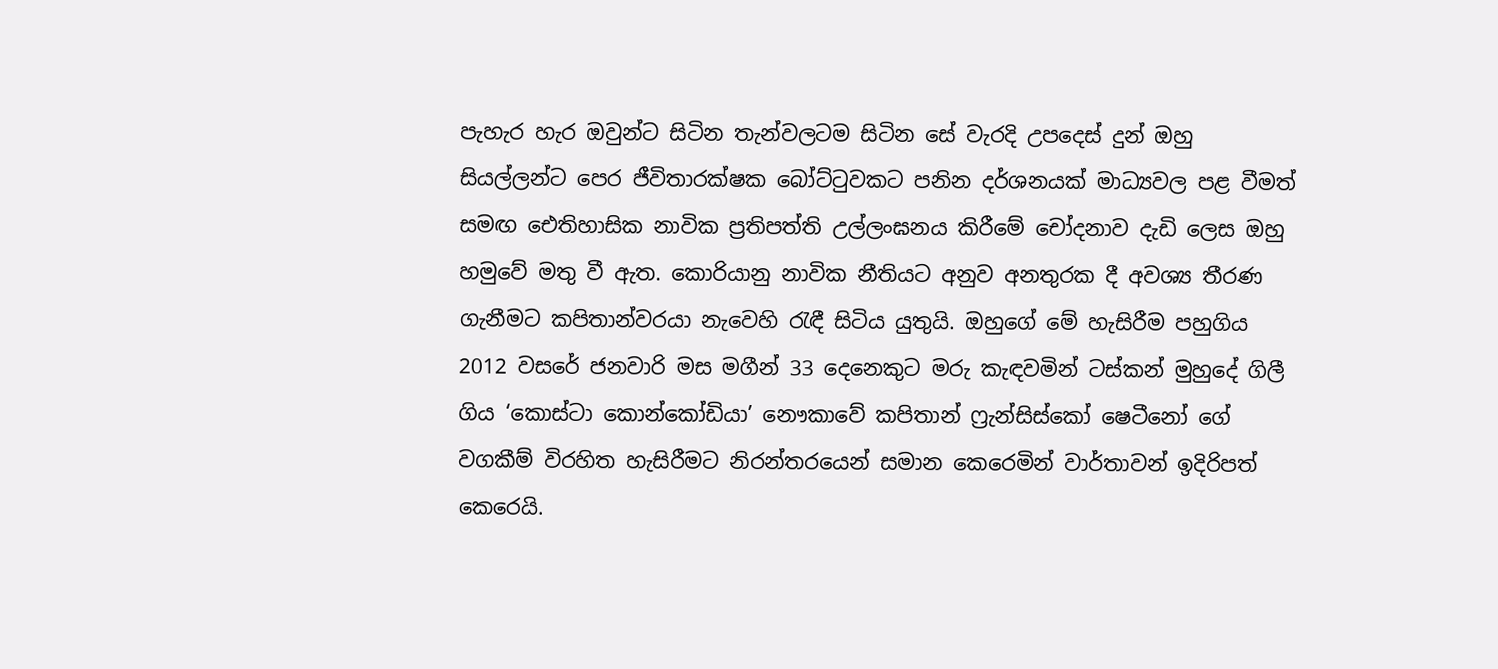පැහැර හැර ඔවුන්ට සිටින තැන්වලටම සිටින සේ වැරදි උපදෙස් දුන් ඔහු සියල්ලන්ට පෙර ජීවිතාරක්ෂක බෝට්ටුවකට පනින දර්ශනයක් මාධ්‍යවල පළ වීමත් සමඟ ඓතිහාසික නාවික ප්‍රතිපත්ති උල්ලංඝනය කිරීමේ චෝදනාව දැඩි ලෙස ඔහු හමුවේ මතු වී ඇත. කොරියානු නාවික නීතියට අනුව අනතුරක දී අවශ්‍ය තීරණ ගැනීමට කපිතාන්වරයා නැවෙහි රැඳී සිටිය යුතුයි. ඔහුගේ මේ හැසිරීම පහුගිය 2012 වසරේ ජනවාරි මස මගීන් 33 දෙනෙකුට මරු කැඳවමින් ටස්කන් මුහුදේ ගිලී ගිය ‘කොස්ටා කොන්කෝඩියා’ නෞකාවේ කපිතාන් ෆ්‍රැන්සිස්කෝ ෂෙටීනෝ ගේ වගකීම් විරහිත හැසිරීමට නිරන්තරයෙන් සමාන කෙරෙමින් වාර්තාවන් ඉදිරිපත් කෙරෙයි.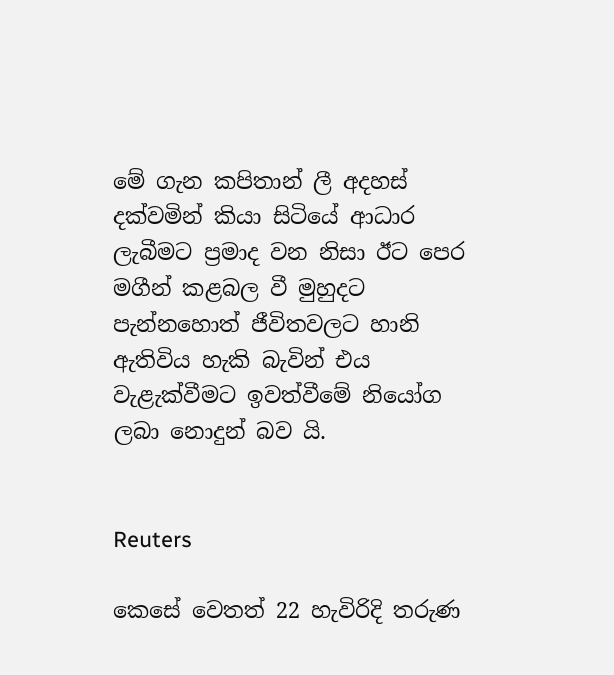මේ ගැන කපිතාන් ලී අදහස් දක්වමින් කියා සිටියේ ආධාර ලැබීමට ප්‍රමාද වන නිසා ඊට පෙර මගීන් කළබල වී මුහුදට පැන්නහොත් ජීවිතවලට හානි ඇතිවිය හැකි බැවින් එය වැළැක්වීමට ඉවත්වීමේ නියෝග ලබා නොදුන් බව යි.


Reuters

කෙසේ වෙතත් 22 හැවිරිදි තරුණ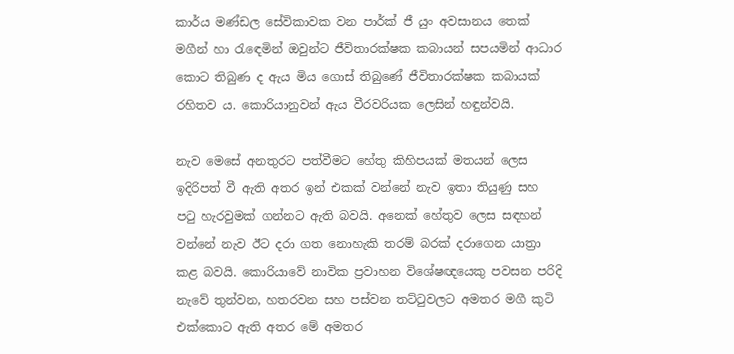කාර්ය මණ්ඩල සේවිකාවක වන පාර්ක් ජී යුං අවසානය තෙක් මගීන් හා රැඳෙමින් ඔවුන්ට ජීවිතාරක්ෂක කබායන් සපයමින් ආධාර කොට තිබුණ ද ඇය මිය ගොස් තිබුණේ ජීවිතාරක්ෂක කබායක් රහිතව ය. කොරියානුවන් ඇය වීරවරියක ලෙසින් හඳුන්වයි.

නැව මෙසේ අනතුරට පත්වීමට හේතු කිහිපයක් මතයන් ලෙස ඉදිරිපත් වී ඇති අතර ඉන් එකක් වන්නේ නැව ඉතා තියුණු සහ පටු හැරවුමක් ගන්නට ඇති බවයි. අනෙක් හේතුව ලෙස සඳහන් වන්නේ නැව ඊට දරා ගත නොහැකි තරම් බරක් දරාගෙන යාත්‍රා කළ බවයි. කොරියාවේ නාවික ප්‍රවාහන විශේෂඥයෙකු පවසන පරිදි නැවේ තුන්වන, හතරවන සහ පස්වන තට්ටුවලට අමතර මගී කුටි එක්කොට ඇති අතර මේ අමතර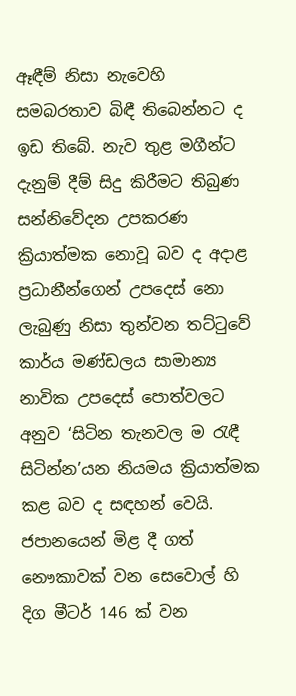ඈඳීම් නිසා නැවෙහි සමබරතාව බිඳී තිබෙන්නට ද ඉඩ තිබේ. නැව තුළ මගීන්ට දැනුම් දීම් සිදු කිරීමට තිබුණ සන්නිවේදන උපකරණ ක්‍රියාත්මක නොවූ බව ද අදාළ ප්‍රධානීන්ගෙන් උපදෙස් නො ලැබුණු නිසා තුන්වන තට්ටුවේ කාර්ය මණ්ඩලය සාමාන්‍ය නාවික උපදෙස් පොත්වලට අනුව ‘සිටින තැනවල ම රැඳී සිටින්න’යන නියමය ක්‍රියාත්මක කළ බව ද සඳහන් වෙයි. ජපානයෙන් මිළ දී ගත් නෞකාවක් වන සෙවොල් හි දිග මීටර් 146 ක් වන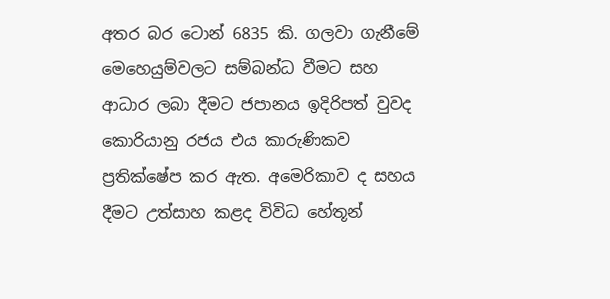අතර බර ටොන් 6835 කි. ගලවා ගැනීමේ මෙහෙයුම්වලට සම්බන්ධ වීමට සහ ආධාර ලබා දීමට ජපානය ඉදිරිපත් වුවද කොරියානු රජය එය කාරුණිකව ප්‍රතික්ෂේප කර ඇත. අමෙරිකාව ද සහය දීමට උත්සාහ කළද විවිධ හේතූන්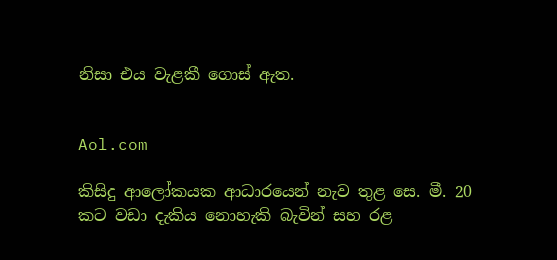නිසා එය වැළකී ගොස් ඇත.


Aol.com

කිසිදු ආලෝකයක ආධාරයෙන් නැව තුළ සෙ. මී. 20 කට වඩා දැකිය නොහැකි බැවින් සහ රළ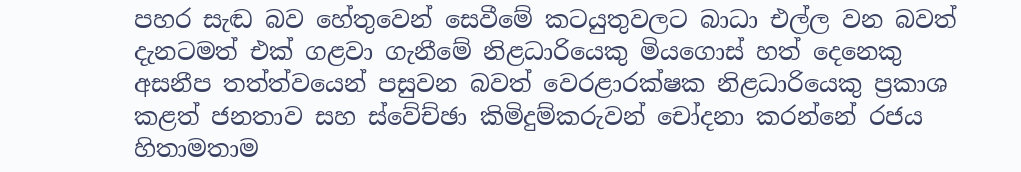පහර සැඬ බව හේතුවෙන් සෙවීමේ කටයුතුවලට බාධා එල්ල වන බවත් දැනටමත් එක් ගළවා ගැනීමේ නිළධාරියෙකු මියගොස් හත් දෙනෙකු අසනීප තත්ත්වයෙන් පසුවන බවත් වෙරළාරක්ෂක නිළධාරියෙකු ප්‍රකාශ කළත් ජනතාව සහ ස්වේච්ඡා කිමිදුම්කරුවන් චෝදනා කරන්නේ රජය හිතාමතාම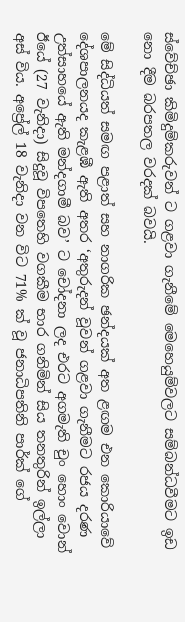ස්වේච්ඡා කිමිදුම්කරුවන් ට ගළවා ගැනීමේ මෙහෙයුම්වලට සම්බන්ධවීමට ඉඩ නො දීම බරපතල වරදක් බවයි.

මේ සිද්ධියත් සමඟ පළාත් සහ නාගරික ඡන්දයක් අත ළඟම එන කොරියාවේ දේශපාලනයද කැළඹී ඇති අතර ‘අතුරුදන් වූවන් ගළවා ගැනීමට රජය දරණ උත්සාහයේ ඇති මන්දගාමී බව’ ට චෝදනා ලද එරට අගමැති චුං හොං වොන් ඊයේ (27 වැනිදා) සිදුවූ විපතෙහි වගකීම භාර ගනිමින් සිය තනතුරින් ඉල්ලා අස් විය. අප්‍රේල් 18 වැනිදා වන විට 71% ක් වූ ජනාධිපතිනි පාර්ක් ගේ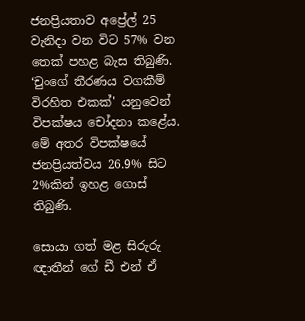ජනප්‍රියතාව අප්‍රේල් 25 වැනිදා වන විට 57% වන තෙක් පහළ බැස තිබුණි. ‘චුංගේ තීරණය වගකීම් විරහිත එකක්' යනුවෙන් විපක්ෂය චෝදනා කළේය. මේ අතර විපක්ෂයේ ජනප්‍රියත්වය 26.9% සිට 2%කින් ඉහළ ගොස් තිබුණි.

සොයා ගත් මළ සිරුරු ඥාතීන් ගේ ඩී එන් ඒ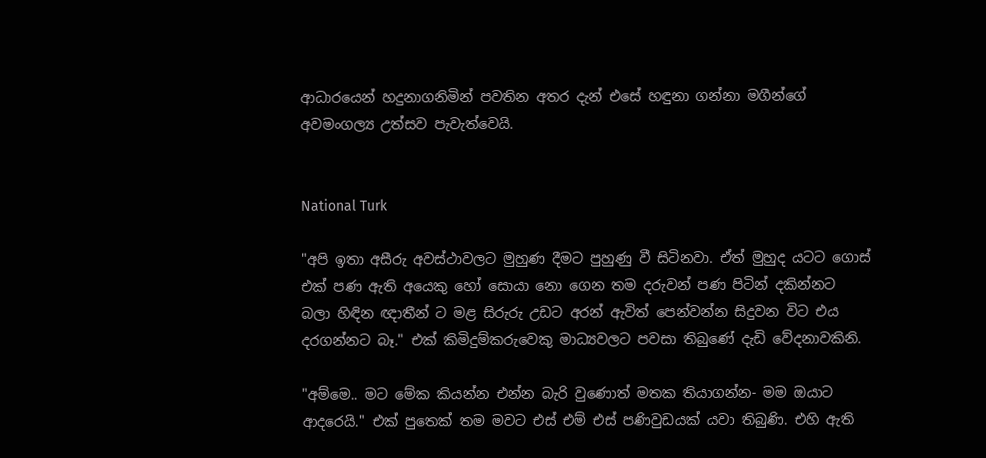ආධාරයෙන් හදුනාගනිමින් පවතින අතර දැන් එසේ හඳුනා ගන්නා මගීන්ගේ අවමංගල්‍ය උත්සව පැවැත්වෙයි.


National Turk

"අපි ඉතා අසීරු අවස්ථාවලට මුහුණ දීමට පුහුණු වී සිටිනවා. ඒත් මුහුද යටට ගොස් එක් පණ ඇති අයෙකු හෝ සොයා නො ගෙන තම දරුවන් පණ පිටින් දකින්නට බලා හිඳින ඥාතීන් ට මළ සිරුරු උඩට අරන් ඇවිත් පෙන්වන්න සිදුවන විට එය දරගන්නට බෑ." එක් කිමිදුම්කරුවෙකු මාධ්‍යවලට පවසා තිබුණේ දැඩි වේදනාවකිනි.

"අම්මෙ.. මට මේක කියන්න එන්න බැරි වුණොත් මතක තියාගන්න- මම ඔයාට ආදරෙයි." එක් පුතෙක් තම මවට එස් එම් එස් පණිවුඩයක් යවා තිබුණි. එහි ඇති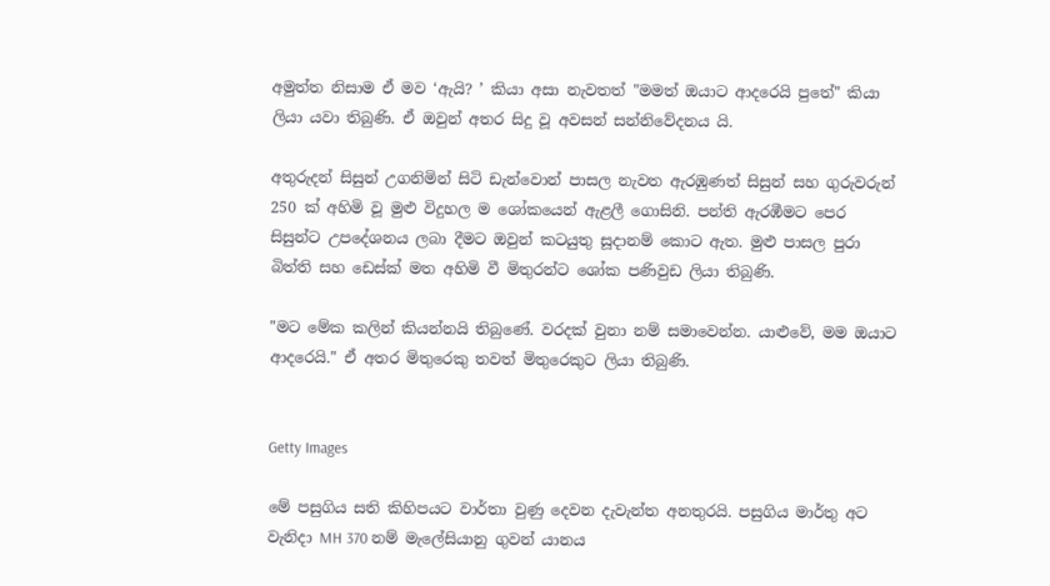අමුත්ත නිසාම ඒ මව ‘ඇයි? ’ කියා අසා නැවතත් "මමත් ඔයාට ආදරෙයි පුතේ" කියා ලියා යවා තිබුණි. ඒ ඔවුන් අතර සිදු වූ අවසන් සන්නිවේදනය යි.

අතුරුදන් සිසුන් උගනිමින් සිටි ඩැන්වොන් පාසල නැවත ඇරඹුණත් සිසුන් සහ ගුරුවරුන් 250 ක් අහිමි වූ මුළු විදුහල ම ශෝකයෙන් ඇළලී ගොසිනි. පන්ති ඇරඹීමට පෙර සිසුන්ට උපදේශනය ලබා දීමට ඔවුන් කටයුතු සූදානම් කොට ඇත. මුළු පාසල පුරා බිත්ති සහ ඩෙස්ක් මත අහිමි වී මිතුරන්ට ශෝක පණිවුඩ ලියා තිබුණි.

"මට මේක කලින් කියන්නයි තිබුණේ. වරදක් වුනා නම් සමාවෙන්න. යාළුවේ, මම ඔයාට ආදරෙයි." ඒ අතර මිතුරෙකු තවත් මිතුරෙකුට ලියා තිබුණි.


Getty Images

මේ පසුගිය සති කිහිපයට වාර්තා වුණු දෙවන දැවැන්ත අනතුරයි. පසුගිය මාර්තු අට වැනිදා MH 370 නම් මැලේසියානු ගුවන් යානය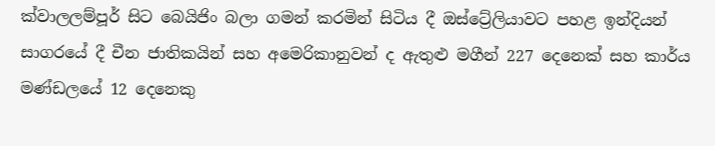ක්වාලලම්පූර් සිට බෙයිජිං බලා ගමන් කරමින් සිටිය දී ඔස්ට්‍රේලියාවට පහළ ඉන්දියන් සාගරයේ දී චීන ජාතිකයින් සහ අමෙරිකානුවන් ද ඇතුළු මගීන් 227 දෙනෙක් සහ කාර්ය මණ්ඩලයේ 12 දෙනෙකු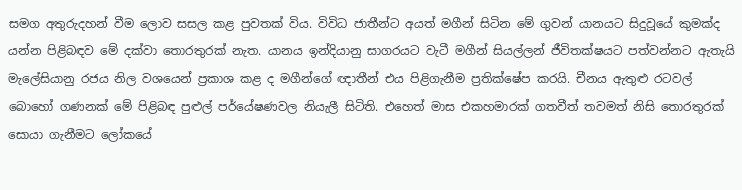සමග අතුරුදහන් වීම ලොව සසල කළ පුවතක් විය. විවිධ ජාතීන්ට අයත් මගීන් සිටින මේ ගුවන් යානයට සිදුවූයේ කුමක්ද යන්න පිළිබඳව මේ දක්වා තොරතුරක් නැත. යානය ඉන්දියානු සාගරයට වැටී මගීන් සියල්ලන් ජීවිතක්ෂයට පත්වන්නට ඇතැයි මැලේසියානු රජය නිල වශයෙන් ප්‍රකාශ කළ ද මගීන්ගේ ඥාතීන් එය පිළිගැනීම ප්‍රතික්ෂේප කරයි. චීනය ඇතුළු රටවල් බොහෝ ගණනක් මේ පිළිබඳ පුළුල් පර්යේෂණවල නියැලී සිටිති. එහෙත් මාස එකහමාරක් ගතවීත් තවමත් නිසි තොරතුරක් සොයා ගැනීමට ලෝකයේ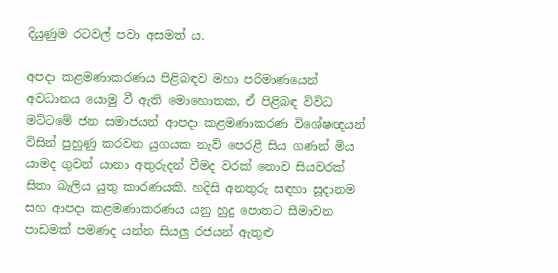දියුණුම රටවල් පවා අසමත් ය.

අපදා කළමණාකරණය පිළිබඳව මහා පරිමාණයෙන් අවධානය යොමු වී ඇති මොහොතක, ඒ පිළිබඳ විවිධ මට්ටමේ ජන සමාජයන් ආපදා කළමණාකරණ විශේෂඥයන් විසින් පුහුණු කරවන යුගයක නැව් පෙරළී සිය ගණන් මිය යාමද ගුවන් යානා අතුරුදන් වීමද වරක් නොව සියවරක් සිතා බැලිය යුතු කාරණයකි. හදිසි අනතුරු සඳහා සූදානම සහ ආපදා කළමණාකරණය යනු හුදු පොතට සීමාවන පාඩමක් පමණද යන්න සියලු රජයන් ඇතුළු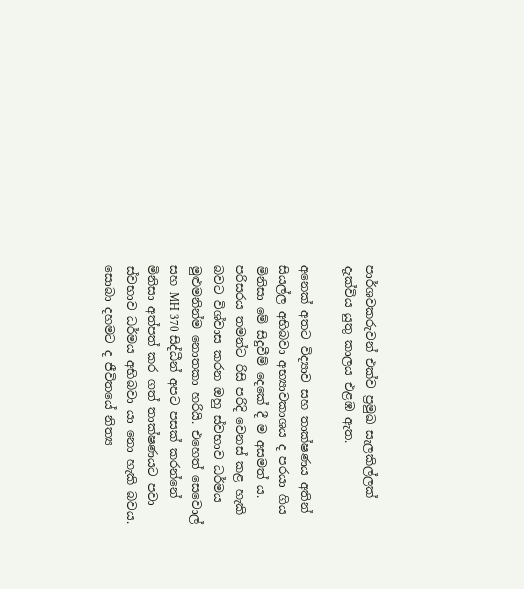පාර්ශවකරුවන් එක්ව ප්‍රමුඛ සැලකිල්ලක් දැක්විය යුතු කාලය එළඹ ඇත.

අනෙක් අතට විද්‍යාව සහ තාක්ෂණය අතින් සියල්ල අභිබවා අභ්‍යාවකාශය ද පරයා ගිය මිනිසා මේ සිදුවීම් දෙකේ දී ම අසමත් ය. පරිසරය තමන්ට රිසි පරිදි වෙනස් කළ හැකි බවට විශ්වාස කරන ඔහු ස්වභාව ධර්මය මුළුමනින්ම නොතකා හරියි. එහෙත් සෙවොල් සහ MH 370 සිද්ධීන් අපට පසක් කරන්නේ මිනිසා අත්පත් කර ගත් තාක්ෂණයට පවා ස්වභාව ධර්මය අභිබවා යා නො හැකි බවය. සොබා දහමට ද ජීවිතයේ නිත්‍ය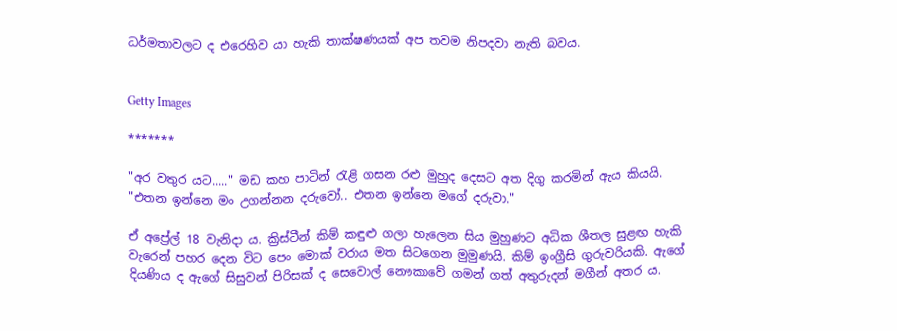ධර්මතාවලට ද එරෙහිව යා හැකි තාක්ෂණයක් අප තවම නිපදවා නැති බවය.


Getty Images

*******

"අර වතුර යට....." මඩ කහ පාටින් රැළි ගසන රළු මුහුද දෙසට අත දිගු කරමින් ඇය කියයි. "එතන ඉන්නෙ මං උගන්නන දරුවෝ.. එතන ඉන්නෙ මගේ දරුවා."

ඒ අප්‍රේල් 18 වැනිදා ය. ක්‍රිස්ටීන් කිම් කඳුළු ගලා හැලෙන සිය මුහුණට අධික ශීතල සුළඟ හැකි වැරෙන් පහර දෙන විට පෙං මොක් වරාය මත සිටගෙන මුමුණයි. කිම් ඉංග්‍රීසි ගුරුවරියකි. ඇගේ දියණිය ද ඇගේ සිසුවන් පිරිසක් ද සෙවොල් නෞකාවේ ගමන් ගත් අතුරුදන් මගීන් අතර ය.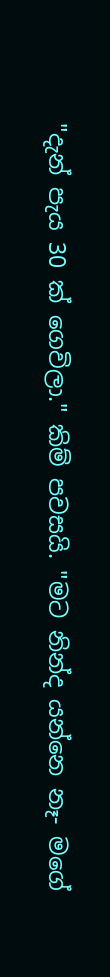"දැන් පැය 30 ක් ගෙවිලා." කිම් පවසයි. "මට නින්ද යන්නෙ නෑ- මගේ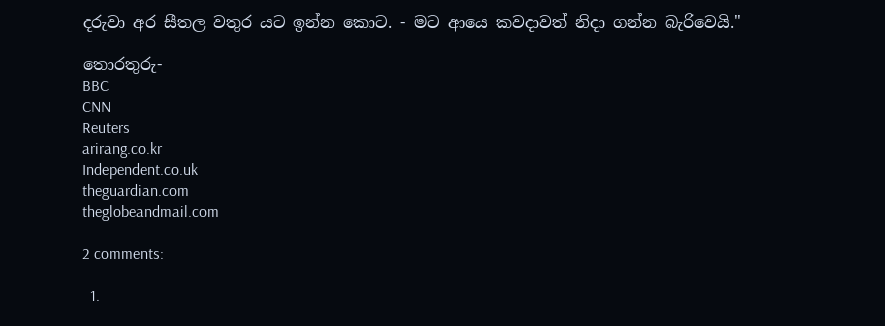දරුවා අර සීතල වතුර යට ඉන්න කොට. - මට ආයෙ කවදාවත් නිදා ගන්න බැරිවෙයි."

තොරතුරු-
BBC
CNN
Reuters
arirang.co.kr
Independent.co.uk
theguardian.com
theglobeandmail.com

2 comments:

  1.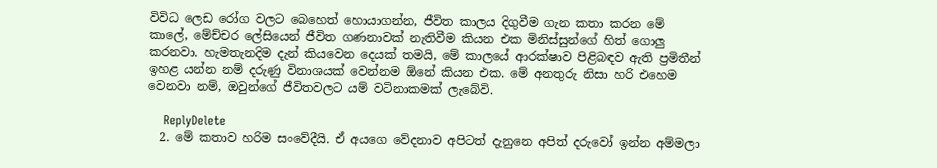විවිධ ලෙඩ රෝග වලට බෙහෙත් හොයාගන්න, ජීවිත කාලය දිගුවීම ගැන කතා කරන මේ කාලේ, මේච්චර ලේසියෙන් ජීවිත ගණනාවක් නැතිවීම කියන එක මිනිස්සුන්ගේ හිත් ගොලු කරනවා. හැමතැනදිම දැන් කියවෙන දෙයක් තමයි, මේ කාලයේ ආරක්ෂාව පිළිබඳව ඇති ප්‍රමිතීන් ඉහළ යන්න නම් දරුණු විනාශයක් වෙන්නම ඕනේ කියන එක. මේ අනතුරු නිසා හරි එහෙම වෙනවා නම්, ඔවුන්ගේ ජීවිතවලට යම් වටිනාකමක් ලැබේවි.

    ReplyDelete
  2. මේ කතාව හරිම සංවේදීයි. ඒ අයගෙ වේදනාව අපිටත් දැනුනෙ අපිත් දරුවෝ ඉන්න අම්මලා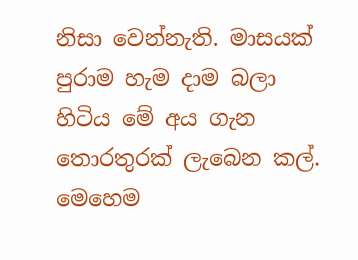නිසා වෙන්නැති. මාසයක් පුරාම හැම දාම බලා හිටිය මේ අය ගැන තොරතුරක් ලැබෙන කල්. මෙහෙම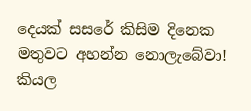දෙයක් සසරේ කිසිම දිනෙක මතුවට අහන්න නොලැබේවා! කියල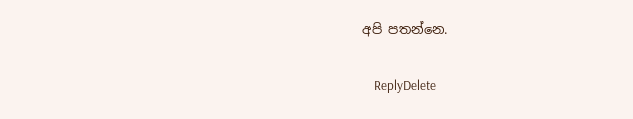අපි පතන්නෙ.

    ReplyDelete